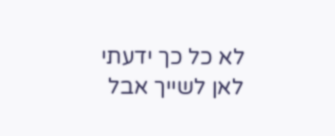לא כל כך ידעתי לאן לשייך אבל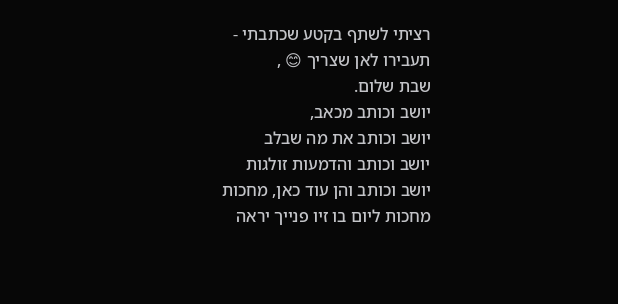רציתי לשתף בקטע שכתבתי -
תעבירו לאן שצריך 😊 ,
שבת שלום.
יושב וכותב מכאב,
יושב וכותב את מה שבלב
יושב וכותב והדמעות זולגות
יושב וכותב והן עוד כאן, מחכות
מחכות ליום בו זיו פנייך יראה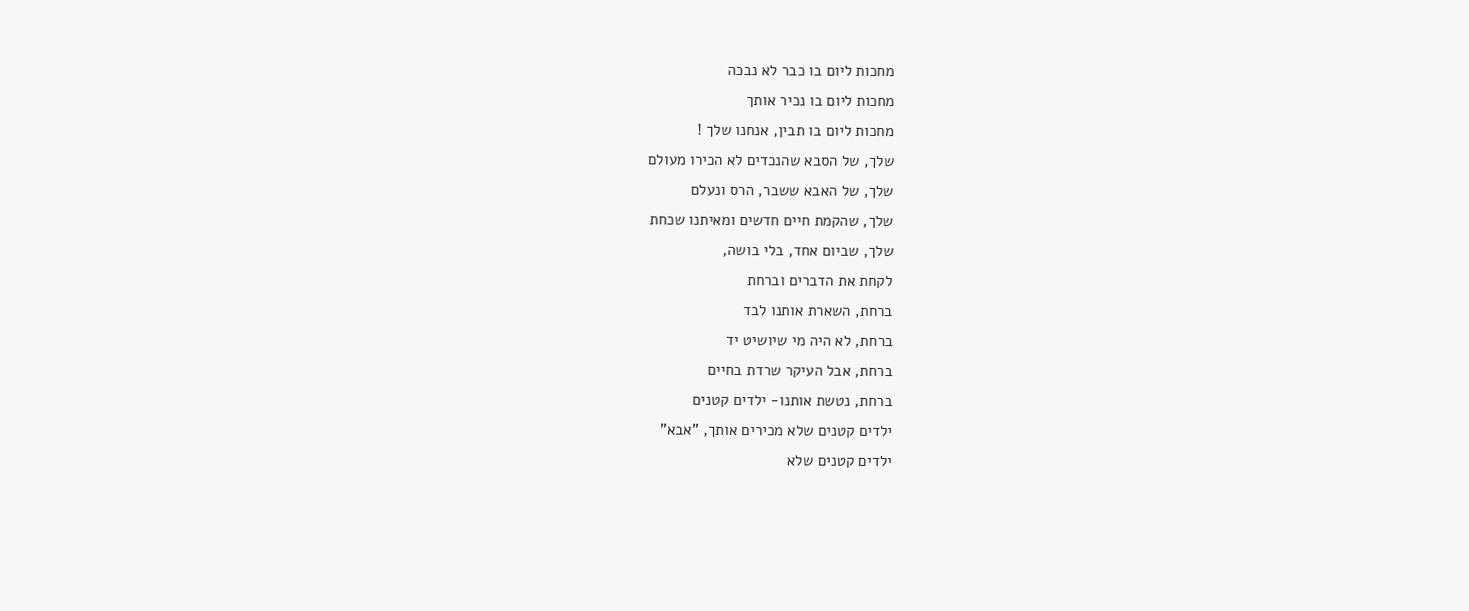מחכות ליום בו כבר לא נבכה
מחכות ליום בו נכיר אותך
מחכות ליום בו תבין, אנחנו שלך !
שלך, של הסבא שהנכדים לא הכירו מעולם
שלך, של האבא ששבר, הרס ונעלם
שלך, שהקמת חיים חדשים ומאיתנו שכחת
שלך, שביום אחד, בלי בושה,
לקחת את הדברים וברחת
ברחת, השארת אותנו לבד
ברחת, לא היה מי שיושיט יד
ברחת, אבל העיקר שרדת בחיים
ברחת, נטשת אותנו- ילדים קטנים
ילדים קטנים שלא מכירים אותך, "אבא"
ילדים קטנים שלא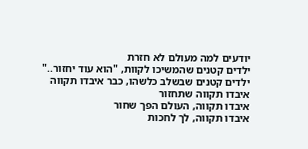יודעים למה מעולם לא חזרת
ילדים קטנים שהמשיכו לקוות, "הוא עוד יחזור.."
ילדים קטנים שבשלב כלשהו, כבר איבדו תקווה
איבדו תקווה שתחזור
איבדו תקווה, העולם הפך שחור
איבדו תקווה, לך לחכות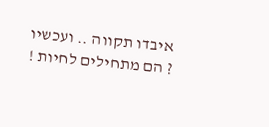איבדו תקווה .. ועכשיו ? הם מתחילים לחיות !